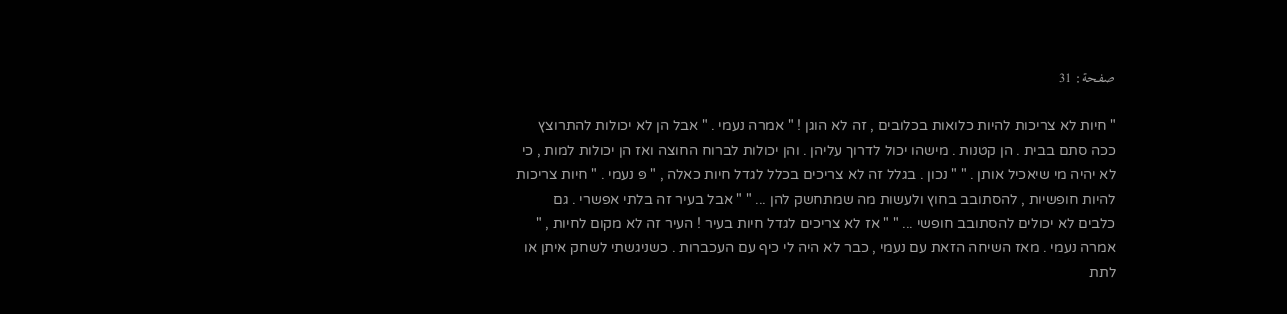صفحة: 31

" חיות לא צריכות להיות כלואות בכלובים , זה לא הוגן ! " אמרה נעמי . " אבל הן לא יכולות להתרוצץ ככה סתם בבית . הן קטנות . מישהו יכול לדרוך עליהן . והן יכולות לברוח החוצה ואז הן יכולות למות , כי לא יהיה מי שיאכיל אותן . " " נכון . בגלל זה לא צריכים בכלל לגדל חיות כאלה , " פּ נעמי . " חיות צריכות להיות חופשיות , להסתובב בחוץ ולעשות מה שמתחשק להן ... " " אבל בעיר זה בלתי אפשרי . גם כלבים לא יכולים להסתובב חופשי ... " " אז לא צריכים לגדל חיות בעיר ! העיר זה לא מקום לחיות , " אמרה נעמי . מאז השיחה הזאת עם נעמי , כבר לא היה לי כיף עם העכברות . כשניגשתי לשחק איתן או לתת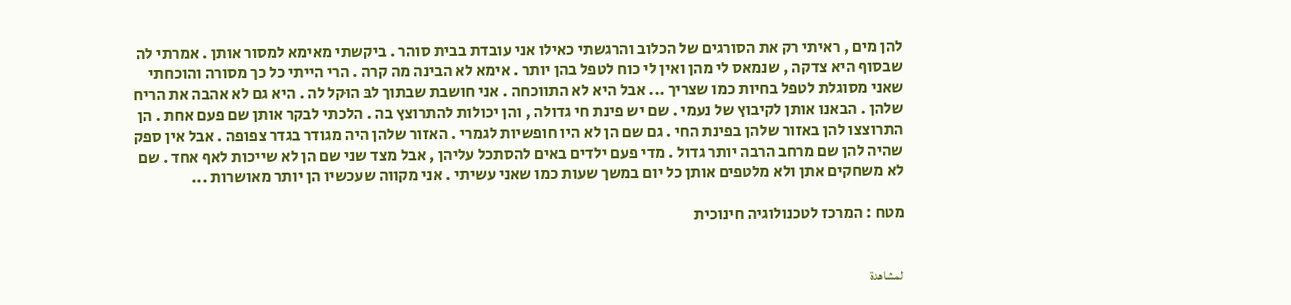להן מים , ראיתי רק את הסורגים של הכלוב והרגשתי כאילו אני עובדת בבית סוהר . ביקשתי מאימא למסור אותן . אמרתי לה שבסוף היא צדקה , שנמאס לי מהן ואין לי כוח לטפל בהן יותר . אימא לא הבינה מה קרה . הרי הייתי כל כך מסורה והוכחתי שאני מסוגלת לטפל בחיות כמו שצריך ... אבל היא לא התווכחה . אני חושבת שבתוך לבּ הוּקל לה . היא גם לא אהבה את הריח שלהן . הבאנו אותן לקיבוץ של נעמי . שם יש פינת חי גדולה , והן יכולות להתרוצץ בה . הלכתי לבקר אותן שם פעם אחת . הן התרוצצו להן באזור שלהן בפינת החי . גם שם הן לא היו חופשיות לגמרי . האזור שלהן היה מגודר בגדר צפופה . אבל אין ספק שהיה להן שם מרחב הרבה יותר גדול . מדי פעם ילדים באים להסתכל עליהן , אבל מצד שני שם הן לא שייכות לאף אחד . שם לא משחקים אתן ולא מלטפים אותן כל יום במשך שעות כמו שאני עשיתי . אני מקווה שעכשיו הן יותר מאושרות ...

מטח : המרכז לטכנולוגיה חינוכית


 لمشاهدة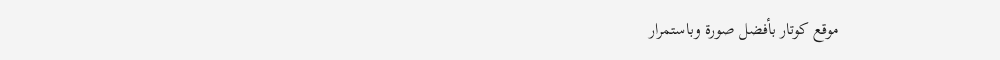موقع كوتار بأفضل صورة وباستمرار